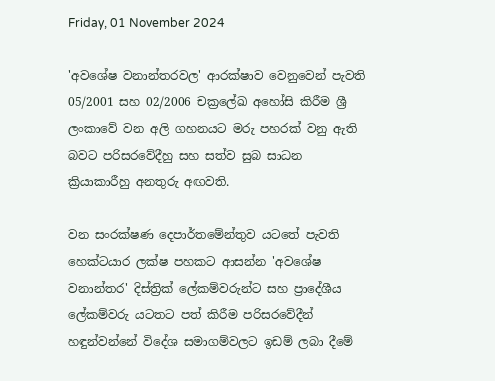Friday, 01 November 2024

'අවශේෂ වනාන්තරවල' ආරක්ෂාව වෙනුවෙන් පැවති 05/2001 සහ 02/2006 චක්‍රලේඛ අහෝසි කිරීම ශ්‍රී ලංකාවේ වන අලි ගහනයට මරු පහරක් වනු ඇති බවට පරිසරවේදීහු සහ සත්ව සුබ සාධන ක්‍රියාකාරීහු අනතුරු අඟවති.

වන සංරක්ෂණ දෙපාර්තමේන්තුව යටතේ පැවති හෙක්ටයාර ලක්ෂ පහකට ආසන්න 'අවශේෂ වනාන්තර' දිස්ත්‍රික් ලේකම්වරුන්ට සහ ප්‍රාදේශීය ලේකම්වරු යටතට පත් කිරීම පරිසරවේදීන් හඳුන්වන්නේ විදේශ සමාගම්වලට ඉඩම් ලබා දීමේ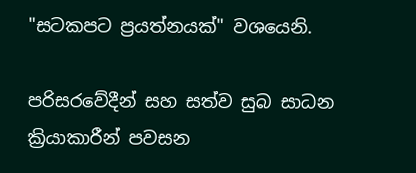"සටකපට ප්‍රයත්නයක්" වශයෙනි.

පරිසරවේදීන් සහ සත්ව සුබ සාධන ක්‍රියාකාරීන් පවසන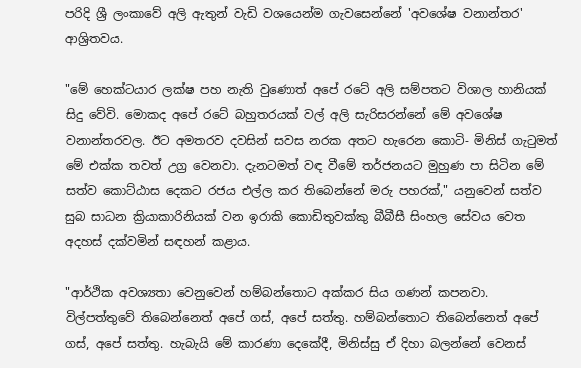පරිදි ශ්‍රී ලංකාවේ අලි ඇතුන් වැඩි වශයෙන්ම ගැවසෙන්නේ 'අවශේෂ වනාන්තර' ආශ්‍රිතවය.

"මේ හෙක්ටයාර ලක්ෂ පහ නැති වුණොත් අපේ රටේ අලි සම්පතට විශාල හානියක් සිදු වේවි. මොකද අපේ රටේ බහුතරයක් වල් අලි සැරිසරන්නේ මේ අවශේෂ වනාන්තරවල. ඊට අමතරව දවසින් සවස නරක අතට හැරෙන කොටි- මිනිස් ගැටුමත් මේ එක්ක තවත් උග්‍ර වෙනවා. දැනටමත් වඳ වීමේ තර්ජනයට මුහුණ පා සිටින මේ සත්ව කොට්ඨාස දෙකට රජය එල්ල කර තිබෙන්නේ මරු පහරක්," යනුවෙන් සත්ව සුබ සාධන ක්‍රියාකාරිනියක් වන ඉරාකි කොඩිතුවක්කු බීබීසී සිංහල සේවය වෙත අදහස් දක්වමින් සඳහන් කළාය.

"ආර්ථික අවශ්‍යතා වෙනුවෙන් හම්බන්තොට අක්කර සිය ගණන් කපනවා. විල්පත්තුවේ තිබෙන්නෙත් අපේ ගස්, අපේ සත්තු. හම්බන්තොට තිබෙන්නෙත් අපේ ගස්, අපේ සත්තු. හැබැයි මේ කාරණා දෙකේදී, මිනිස්සු ඒ දිහා බලන්නේ වෙනස්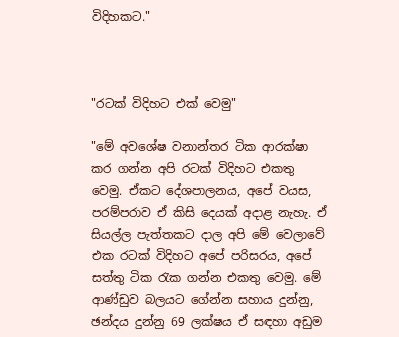විදිහකට."



"රටක් විදිහට එක් වෙමු"

"මේ අවශේෂ වනාන්තර ටික ආරක්ෂා කර ගන්න අපි රටක් විදිහට එකතු වෙමු. ඒකට දේශපාලනය, අපේ වයස, පරම්පරාව ඒ කිසි දෙයක් අදාළ නැහැ. ඒ සියල්ල පැත්තකට දාල අපි මේ වෙලාවේ එක රටක් විදිහට අපේ පරිසරය, අපේ සත්තු ටික රැක ගන්න එකතු වෙමු. මේ ආණ්ඩුව බලයට ගේන්න සහාය දුන්නු, ඡන්දය දුන්නු 69 ලක්ෂය ඒ සඳහා අඩුම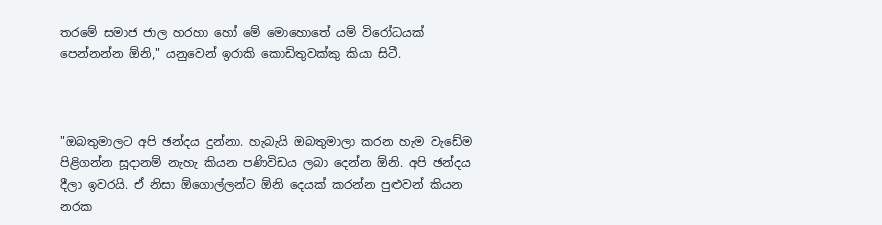තරමේ සමාජ ජාල හරහා හෝ මේ මොහොතේ යම් විරෝධයක් පෙන්නන්න ඕනි," යනුවෙන් ඉරාකි කොඩිතුවක්කු කියා සිටී.



"ඔබතුමාලට අපි ඡන්දය දුන්නා. හැබැයි ඔබතුමාලා කරන හැම වැඩේම පිළිගන්න සූදානම් නැහැ කියන පණිවිඩය ලබා දෙන්න ඕනි. අපි ඡන්දය දීලා ඉවරයි. ඒ නිසා ඕගොල්ලන්ට ඕනි දෙයක් කරන්න පුළුවන් කියන නරක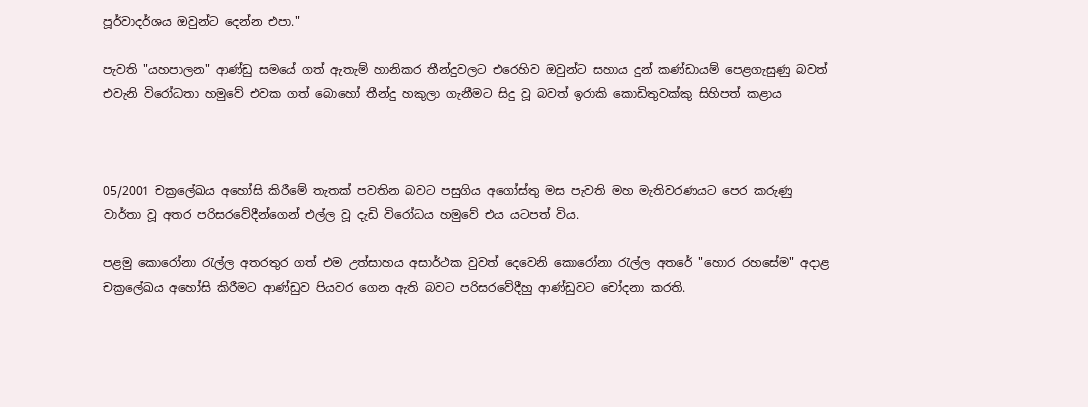පූර්වාදර්ශය ඔවුන්ට දෙන්න එපා."

පැවති "යහපාලන" ආණ්ඩු සමයේ ගත් ඇතැම් හානිකර තීන්දුවලට එරෙහිව ඔවුන්ට සහාය දුන් කණ්ඩායම් පෙළගැසුණු බවත් එවැනි විරෝධතා හමුවේ එවක ගත් බොහෝ තීන්දු හකුලා ගැනීමට සිදු වූ බවත් ඉරාකි කොඩිතුවක්කු සිහිපත් කළාය



05/2001 චක්‍රලේඛය අහෝසි කිරීමේ තැතක් පවතින බවට පසුගිය අගෝස්තු මස පැවති මහ මැතිවරණයට පෙර කරුණු වාර්තා වූ අතර පරිසරවේදීන්ගෙන් එල්ල වූ දැඩි විරෝධය හමුවේ එය යටපත් විය.

පළමු කොරෝනා රැල්ල අතරතුර ගත් එම උත්සාහය අසාර්ථක වුවත් දෙවෙනි කොරෝනා රැල්ල අතරේ "හොර රහසේම" අදාළ චක්‍රලේඛය අහෝසි කිරීමට ආණ්ඩුව පියවර ගෙන ඇති බවට පරිසරවේදීහු ආණ්ඩුවට චෝදනා කරති.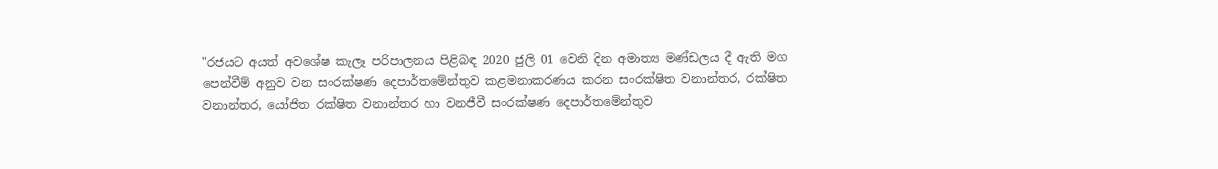"රජයට අයත් අවශේෂ කැලෑ පරිපාලනය පිළිබඳ 2020 ජුලි 01 වෙනි දින අමාත්‍ය මණ්ඩලය දී ඇති මග පෙන්වීම් අනුව වන සංරක්ෂණ දෙපාර්තමේන්තුව කළමනාකරණය කරන සංරක්ෂිත වනාන්තර, රක්ෂිත වනාන්තර, යෝජිත රක්ෂිත වනාන්තර හා වනජීවී සංරක්ෂණ දෙපාර්තමේන්තුව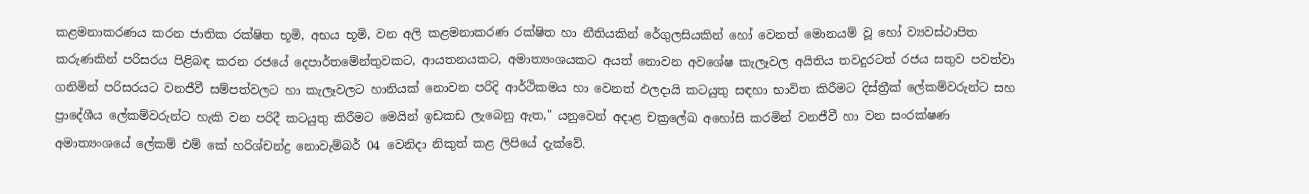කළමනාකරණය කරන ජාතික රක්ෂිත භූමි, අභය භූමි, වන අලි කළමනාකරණ රක්ෂිත හා නීතියකින් රේගුලසියකින් හෝ වෙනත් මොනයම් වූ හෝ ව්‍යවස්ථාපිත කරුණකින් පරිසරය පිළිබඳ කරන රජයේ දෙපාර්තමේන්තුවකට, ආයතනයකට, අමාත්‍යංශයකට අයත් නොවන අවශේෂ කැලෑවල අයිතිය තවදුරටත් රජය සතුව පවත්වා ගනිමින් පරිසරයට වනජීවී සම්පත්වලට හා කැලෑවලට හානියක් නොවන පරිදි ආර්ථිකමය හා වෙනත් ඵලදායි කටයුතු සඳහා භාවිත කිරීමට දිස්ත්‍රීක් ලේකම්වරුන්ට සහ ප්‍රාදේශීය ලේකම්වරුන්ට හැකි වන පරිදී කටයුතු කිරීමට මෙයින් ඉඩකඩ ලැබෙනු ඇත," යනුවෙන් අදාළ චක්‍රලේඛ අහෝසි කරමින් වනජීවී හා වන සංරක්ෂණ අමාත්‍යංශයේ ලේකම් එම් කේ හරිශ්චන්ද්‍ර නොවැම්බර් 04 වෙනිදා නිකුත් කළ ලිපියේ දැක්වේ.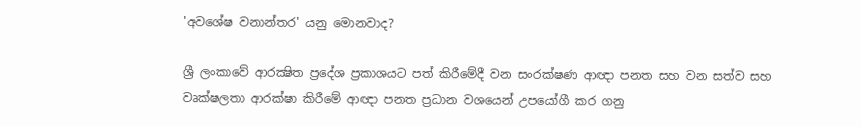'අවශේෂ වනාන්තර' යනු මොනවාද?

ශ්‍රී ලංකාවේ ආරක්‍ෂිත ප්‍රදේශ ප්‍රකාශයට පත් කිරීමේදී වන සංරක්ෂණ ආඥා පනත සහ වන සත්ව සහ වෘක්ෂලතා ආරක්ෂා කිරීමේ ආඥා පනත ප්‍රධාන වශයෙන් උපයෝගී කර ගනු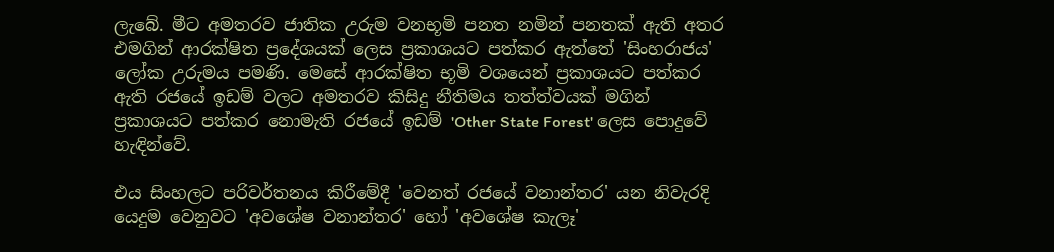ලැබේ. මීට අමතරව ජාතික උරුම වනභූමි පනත නමින් පනතක් ඇති අතර එමගින් ආරක්ෂිත ප්‍රදේශයක් ලෙස ප්‍රකාශයට පත්කර ඇත්තේ 'සිංහරාජය' ලෝක උරුමය පමණි. මෙසේ ආරක්ෂිත භූමි වශයෙන් ප්‍රකාශයට පත්කර ඇති රජයේ ඉඩම් වලට අමතරව කිසිදු නීතිමය තත්ත්වයක් මගින් ප්‍රකාශයට පත්කර නොමැති රජයේ ඉඩම් 'Other State Forest' ලෙස පොදුවේ හැඳින්වේ.

එය සිංහලට පරිවර්තනය කිරීමේදී 'වෙනත් රජයේ වනාන්තර' යන නිවැරදි යෙදුම වෙනුවට 'අවශේෂ වනාන්තර' හෝ 'අවශේෂ කැලෑ'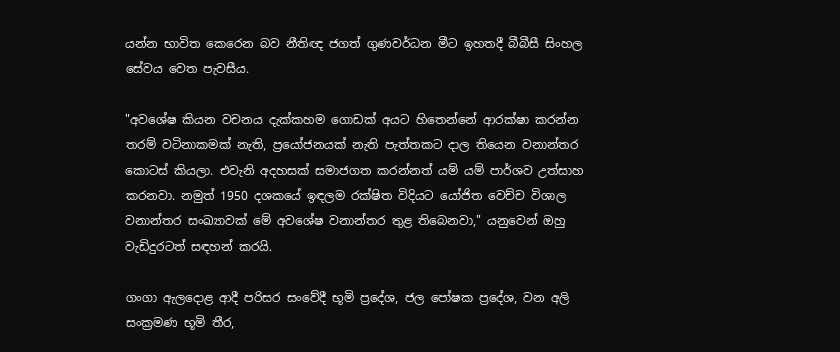යන්න භාවිත කෙරෙන බව නීතිඥ ජගත් ගුණවර්ධන මීට ඉහතදී බීබීසී සිංහල සේවය වෙත පැවසීය.

"අවශේෂ කියන වචනය දැක්කහම ගොඩක් අයට හිතෙන්නේ ආරක්ෂා කරන්න තරම් වටිනාකමක් නැති, ප්‍රයෝජනයක් නැති පැත්තකට දාල තියෙන වනාන්තර කොටස් කියලා. එවැනි අදහසක් සමාජගත කරන්නත් යම් යම් පාර්ශව උත්සාහ කරනවා. නමුත් 1950 දශකයේ ඉඳලම රක්ෂිත විදියට යෝජිත වෙච්ච විශාල වනාන්තර සංඛ්‍යාවක් මේ අවශේෂ වනාන්තර තුළ තිබෙනවා," යනුවෙන් ඔහු වැඩිදුරටත් සඳහන් කරයි.

ගංගා ඇලදොළ ආදී පරිසර සංවේදී භූමි ප්‍රදේශ, ජල පෝෂක ප්‍රදේශ, වන අලි සංක්‍රමණ භූමි තීර,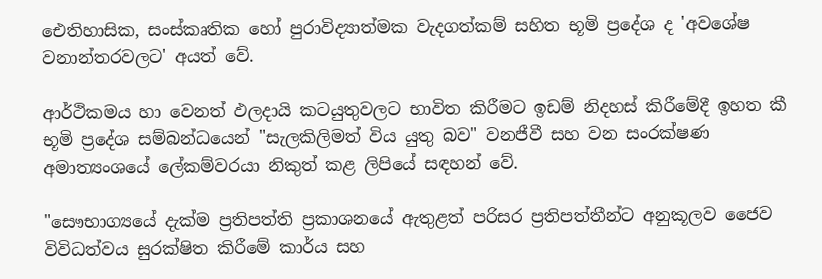ඓතිහාසික, සංස්කෘතික හෝ පුරාවිද්‍යාත්මක වැදගත්කම් සහිත භූමි ප්‍රදේශ ද 'අවශේෂ වනාන්තරවලට' අයත් වේ.

ආර්ථිකමය හා වෙනත් ඵලදායි කටයුතුවලට භාවිත කිරීමට ඉඩම් නිදහස් කිරීමේදී ඉහත කී භූමි ප්‍රදේශ සම්බන්ධයෙන් "සැලකිලිමත් විය යුතු බව" වනජීවී සහ වන සංරක්ෂණ අමාත්‍යංශයේ ලේකම්වරයා නිකුත් කළ ලිපියේ සඳහන් වේ.

"සෞභාග්‍යයේ දැක්ම ප්‍රතිපත්ති ප්‍රකාශනයේ ඇතුළත් පරිසර ප්‍රතිපත්තීන්ට අනුකූලව ජෛව විවිධත්වය සුරක්ෂිත කිරීමේ කාර්ය සහ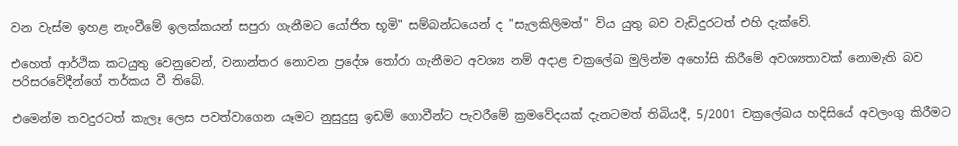වන වැස්ම ඉහළ නැංවීමේ ඉලක්කයන් සපුරා ගැනීමට යෝජිත භූමි" සම්බන්ධයෙන් ද "සැලකිලිමත්" විය යුතු බව වැඩිදුරටත් එහි දැක්වේ.

එහෙත් ආර්ථික කටයුතු වෙනුවෙන්, වනාන්තර නොවන ප්‍රදේශ තෝරා ගැනීමට අවශ්‍ය නම් අදාළ චක්‍රලේඛ මුලින්ම අහෝසි කිරීමේ අවශ්‍යතාවක් නොමැති බව පරිසරවේදීන්ගේ තර්කය වී තිබේ.

එමෙන්ම තවදුරටත් කැලෑ ලෙස පවත්වාගෙන යෑමට නුසුදුසු ඉඩම් ගොවීන්ට පැවරීමේ ක්‍රමවේදයක් දැනටමත් තිබියදී, 5/2001 චක්‍රලේඛය හදිසියේ අවලංගු කිරීමට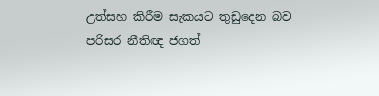උත්සහ කිරීම සැකයට තුඩුදෙන බව පරිසර නීතිඥ ජගත්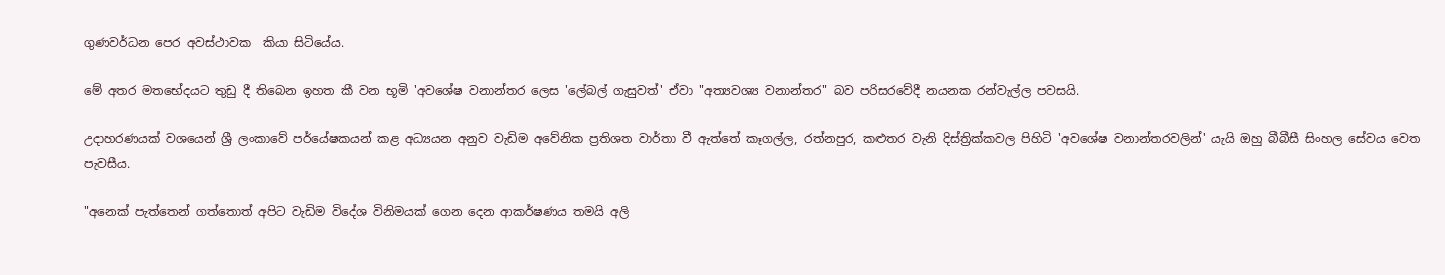ගුණවර්ධන පෙර අවස්ථාවක  කියා සිටියේය.

මේ අතර මතභේදයට තුඩු දී තිබෙන ඉහත කී වන භූමි 'අවශේෂ වනාන්තර ලෙස 'ලේබල් ගැසුවත්' ඒවා "අත්‍යවශ්‍ය වනාන්තර" බව පරිසරවේදී නයනක රන්වැල්ල පවසයි.

උදාහරණයක් වශයෙන් ශ්‍රී ලංකාවේ පර්යේෂකයන් කළ අධ්‍යයන අනුව වැඩිම අවේනික ප්‍රතිශත වාර්තා වී ඇත්තේ කෑගල්ල, රත්නපුර, කළුතර වැනි දිස්ත්‍රික්කවල පිහිටි 'අවශේෂ වනාන්තරවලින්' යැයි ඔහු බීබීසී සිංහල සේවය වෙත පැවසීය.

"අනෙක් පැත්තෙන් ගත්තොත් අපිට වැඩිම විදේශ විනිමයක් ගෙන දෙන ආකර්ෂණය තමයි අලි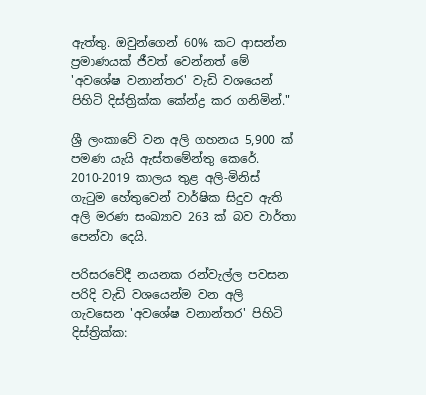ඇත්තු. ඔවුන්ගෙන් 60% කට ආසන්න ප්‍රමාණයක් ජීවත් වෙන්නත් මේ 'අවශේෂ වනාන්තර' වැඩි වශයෙන් පිහිටි දිස්ත්‍රික්ක කේන්ද්‍ර කර ගනිමින්."

ශ්‍රී ලංකාවේ වන අලි ගහනය 5,900 ක් පමණ යැයි ඇස්තමේන්තු කෙරේ. 2010-2019 කාලය තුළ අලි-මිනිස් ගැටුම හේතුවෙන් වාර්ෂික සිදුව ඇති අලි මරණ සංඛ්‍යාව 263 ක් බව වාර්තා පෙන්වා දෙයි.

පරිසරවේදී නයනක රන්වැල්ල පවසන පරිදි වැඩි වශයෙන්ම වන අලි ගැවසෙන 'අවශේෂ වනාන්තර' පිහිටි දිස්ත්‍රික්ක: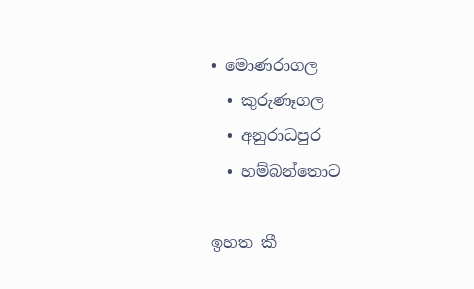• මොණරාගල
  • කුරුණෑගල
  • අනුරාධපුර
  • හම්බන්තොට

ඉහත කී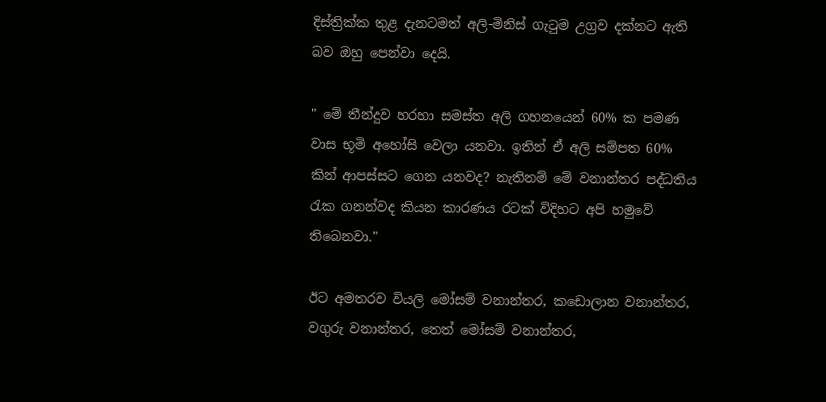දිස්ත්‍රික්ක තුළ දැනටමත් අලි-මිනිස් ගැටුම උග්‍රව දක්නට ඇති බව ඔහු පෙන්වා දෙයි.

" මේ තීන්දුව හරහා සමස්ත අලි ගහනයෙන් 60% ක පමණ වාස භූමි අහෝසි වෙලා යනවා. ඉතින් ඒ අලි සම්පත 60% කින් ආපස්සට ගෙන යනවද? නැතිනම් මේ වනාන්තර පද්ධතිය රැක ගනන්වද කියන කාරණය රටක් විදිහට අපි හමුවේ තිබෙනවා."

ඊට අමතරව වියලි මෝසම් වනාන්තර, කඩොලාන වනාන්තර, වගුරු වනාන්තර, තෙත් මෝසම් වනාන්තර,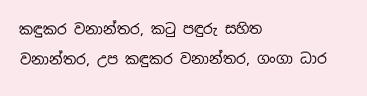කඳුකර වනාන්තර, කටු පඳුරු සහිත වනාන්තර, උප කඳුකර වනාන්තර, ගංගා ධාර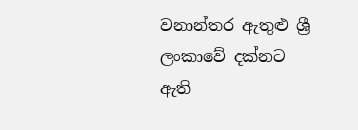වනාන්තර ඇතුළු ශ්‍රී ලංකාවේ දක්නට ඇති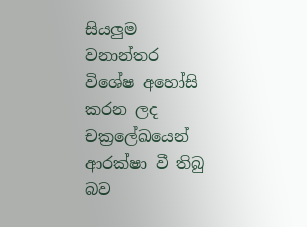සියලුම වනාන්තර විශේෂ අහෝසි කරන ලද චක්‍රලේඛයෙන් ආරක්ෂා වී තිබු බව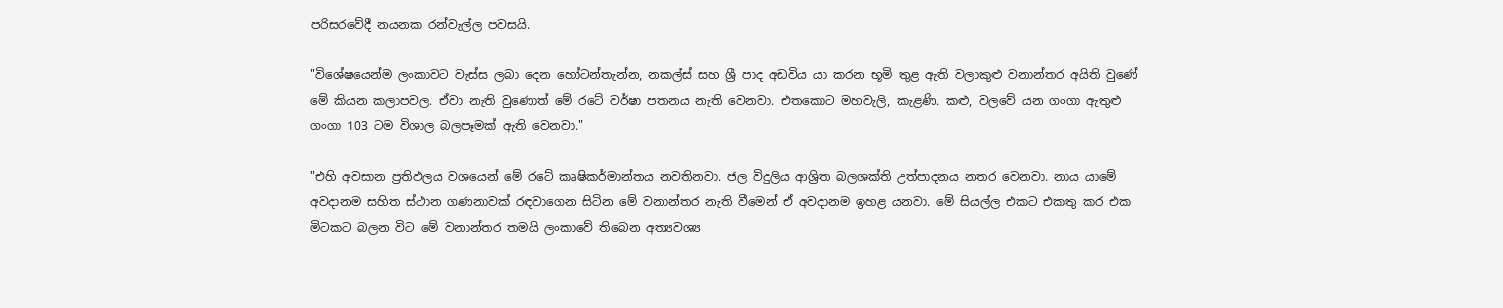පරිසරවේදී නයනක රන්වැල්ල පවසයි.

"විශේෂයෙන්ම ලංකාවට වැස්ස ලබා දෙන හෝටන්තැන්න, නකල්ස් සහ ශ්‍රී පාද අඩවිය යා කරන භූමි තුළ ඇති වලාකුළු වනාන්තර අයිති වුණේ මේ කියන කලාපවල. ඒවා නැති වුණොත් මේ රටේ වර්ෂා පතනය නැති වෙනවා. එතකොට මහවැලි, කැළණි. කළු, වලවේ යන ගංගා ඇතුළු ගංගා 103 ටම විශාල බලපෑමක් ඇති වෙනවා."

"එහි අවසාන ප්‍රතිඵලය වශයෙන් මේ රටේ කෘෂිකර්මාන්තය නවතිනවා. ජල විදුලිය ආශ්‍රිත බලශක්ති උත්පාදනය නතර වෙනවා. නාය යාමේ අවදානම සහිත ස්ථාන ගණනාවක් රඳවාගෙන සිටින මේ වනාන්තර නැති වීමෙන් ඒ අවදානම ඉහළ යනවා. මේ සියල්ල එකට එකතු කර එක මිටකට බලන විට මේ වනාන්තර තමයි ලංකාවේ තිබෙන අත්‍යවශ්‍ය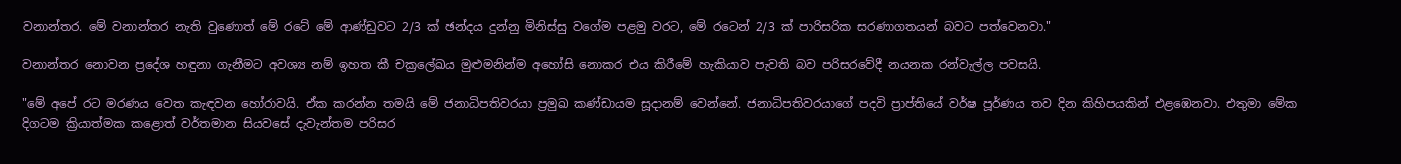වනාන්තර. මේ වනාන්තර නැති වුණොත් මේ රටේ මේ ආණ්ඩුවට 2/3 ක් ඡන්දය දුන්නු මිනිස්සු වගේම පළමු වරට, මේ රටෙන් 2/3 ක් පාරිසරික සරණාගතයන් බවට පත්වෙනවා."

වනාන්තර නොවන ප්‍රදේශ හඳුනා ගැනීමට අවශ්‍ය නම් ඉහත කී චක්‍රලේඛය මුළුමනින්ම අහෝසි නොකර එය කිරීමේ හැකියාව පැවති බව පරිසරවේදී නයනක රන්වැල්ල පවසයි.

"මේ අපේ රට මරණය වෙත කැඳවන හෝරාවයි. ඒක කරන්න තමයි මේ ජනාධිපතිවරයා ප්‍රමුඛ කණ්ඩායම සූදානම් වෙන්නේ. ජනාධිපතිවරයාගේ පදවි ප්‍රාප්තියේ වර්ෂ පූර්ණය තව දින කිහිපයකින් එළඹෙනවා. එතුමා මේක දිගටම ක්‍රියාත්මක කළොත් වර්තමාන සියවසේ දැවැන්තම පරිසර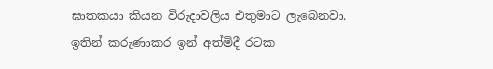ඝාතකයා කියන විරුදාවලිය එතුමාට ලැබෙනවා. ඉතින් කරුණාකර ඉන් අත්මිදී රටක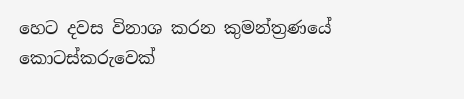හෙට දවස විනාශ කරන කුමන්ත්‍රණයේ කොටස්කරුවෙක්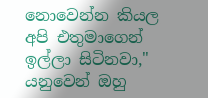නොවෙන්න කියල අපි එතුමාගෙන් ඉල්ලා සිටිනවා," යනුවෙන් ඔහු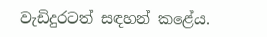වැඩිදුරටත් සඳහන් කළේය.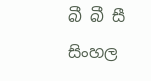බී බී සී සිංහල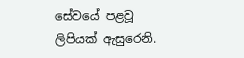සේවයේ පළවූ ලිපියක් ඇසුරෙනි.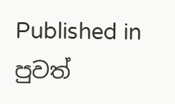Published in පුවත්